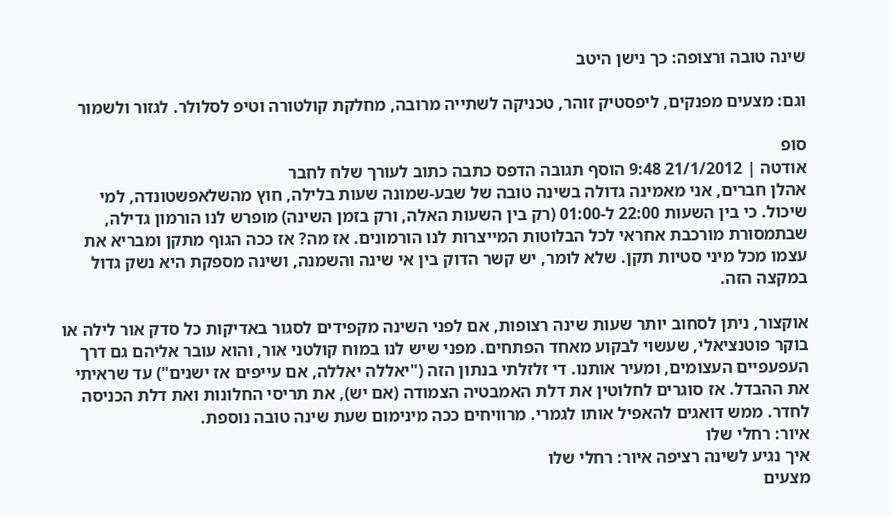שינה טובה ורצופה: כך נישן היטב

וגם: מצעים מפנקים, ליפסטיק זוהר, טכניקה לשתייה מרובה, מחלקת קולטורה וטיפ לסלולר. לגזור ולשמור

סופ
אודטה | 21/1/2012 9:48 הוסף תגובה הדפס כתבה כתוב לעורך שלח לחבר
אהלן חברים, אני מאמינה גדולה בשינה טובה של שבע-שמונה שעות בלילה, חוץ מהשלאפשטונדה, למי שיכול. כי בין השעות 22:00 ל-01:00 (רק בין השעות האלה, ורק בזמן השינה) מופרש לנו הורמון גדילה, שבתמסורת מורכבת אחראי לכל הבלוטות המייצרות לנו הורמונים. אז מה? אז ככה הגוף מתקן ומבריא את עצמו מכל מיני סטיות תקן. שלא לומר, יש קשר הדוק בין אי שינה והשמנה, ושינה מספקת היא נשק גדול במקצה הזה.

אוקצור, ניתן לסחוב יותר שעות שינה רצופות, אם לפני השינה מקפידים לסגור באדיקות כל סדק אור לילה או בוקר פוטנציאלי, שעשוי לבקוע מאחד הפתחים. מפני שיש לנו במוח קולטני אור, והוא עובר אליהם גם דרך העפעפיים העצומים, ומעיר אותנו. די זלזלתי בנתון הזה ("יאללה יאללה, אם עייפים אז ישנים") עד שראיתי את ההבדל. אז סוגרים לחלוטין את דלת האמבטיה הצמודה (אם יש), את תריסי החלונות ואת דלת הכניסה לחדר. ממש דואגים להאפיל אותו לגמרי. מרוויחים ככה מינימום שעת שינה טובה נוספת.
איור: רחלי שלו
איך נגיע לשינה רציפה איור: רחלי שלו
מצעים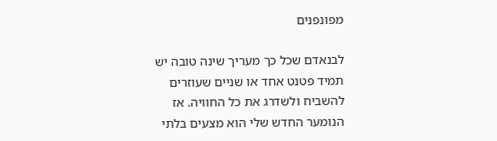מפונפנים

לבנאדם שכל כך מעריך שינה טובה יש תמיד פטנט אחד או שניים שעוזרים להשביח ולשדרג את כל החוויה. אז הנומער החדש שלי הוא מצעים בלתי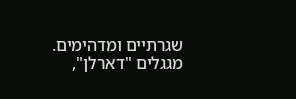שגרתיים ומדהימים. מגגלים "דארלן",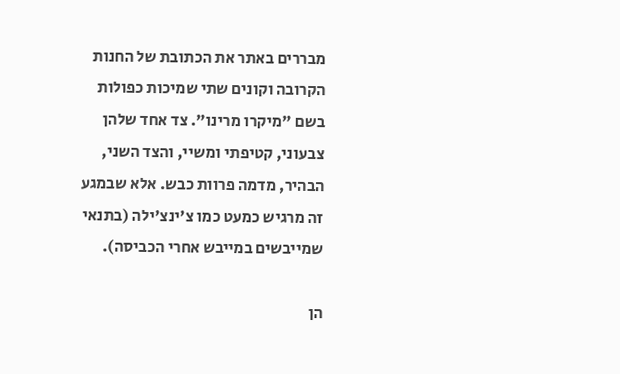מבררים באתר את הכתובת של החנות הקרובה וקונים שתי שמיכות כפולות בשם "מיקרו מרינו". צד אחד שלהן צבעוני, קטיפתי ומשיי, והצד השני, הבהיר, מדמה פרוות כבש. אלא שבמגע זה מרגיש כמעט כמו צ'ינצ'ילה (בתנאי שמייבשים במייבש אחרי הכביסה).

הן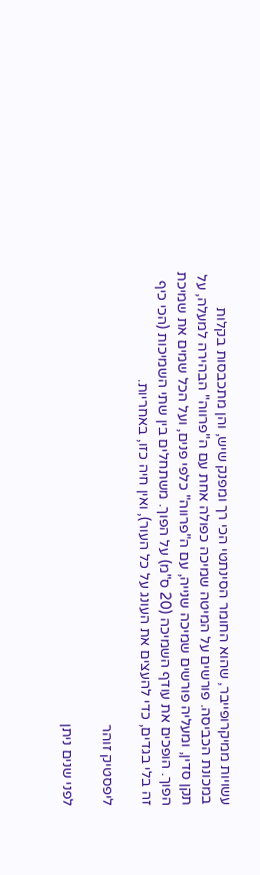עשויות ממיקרופייבר, שהוא החומר הסינתטי הכי רך ומפנק שיש, והן מתכבסות בקלות במכונת הכביסה. פורשים על המיטה שמיכה כפולה אחת עם ה"פרווה" הבהירה למעלה, על תקן סדין, ומעליה פורשים שמיכה שנייה, עם ה"פרווה" כלפי פנים, ועל הכל שמים את שמיכת הפוך. הופכים את עודף השמיכה (20 ס"מ) על הפוך. משתחלים בין שתי השמיכות (הכי כיף זה בלי בגדים, כדי להעצים את העונג על כל העור), ואין חיה כזו, באחריות.

ליפסטיק זוהר

לפני שנים ניתן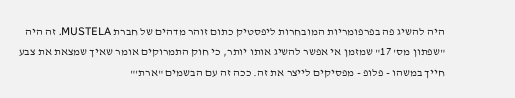היה להשיג פה בפרפומריות המובחרות ליפסטיק כתום זוהר מדהים של חברת MUSTELA. זה היה "שפתון מס' 17" שמזמן אי אפשר להשיג אותו יותר, כי חוק התמרוקים אומר שאיך שמצאת את צבע חייך במשהו - פלופ - מפסיקים לייצר את זה. ככה זה עם הבשמים "ארת'"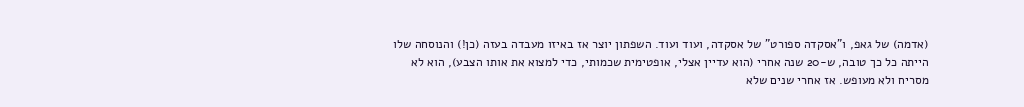(אדמה) של גאפ, ו"אסקדה ספורט" של אסקדה, ועוד ועוד. השפתון יוצר אז באיזו מעבדה בעזה (כן!) והנוסחה שלו הייתה כל כך טובה, ש-20 שנה אחרי (הוא עדיין אצלי, אופטימית שכמותי, כדי למצוא את אותו הצבע), הוא לא מסריח ולא מעופש. אז אחרי שנים שלא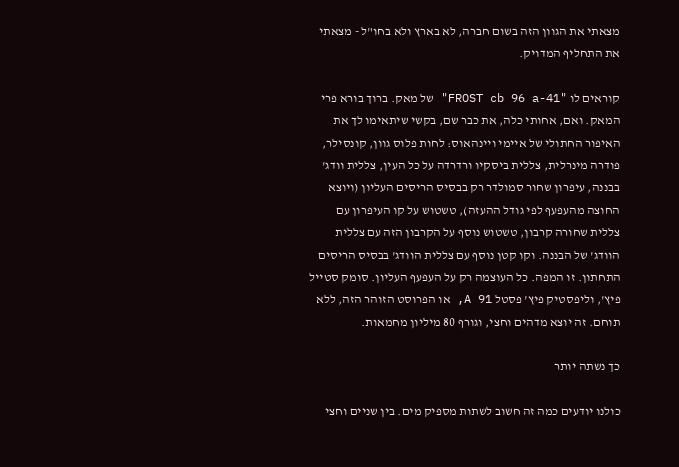מצאתי את הגוון הזה בשום חברה, לא בארץ ולא בחו"ל - מצאתי את התחליף המדויק.

קוראים לו "FROST cb 96 a-41" של מאק. ברוך בורא פרי המאק. ואם, אחותי כלה, את כבר שם, בקשי שיתאימו לך את האיפור החתולי של איימי ויינהאוס: לחות פלוס גוון, קונסילר, פודרה מינרלית, צללית ביסקיו ורדרדה על כל העין, צללית וודג' בבננה, עיפרון שחור סמולדר רק בבסיס הריסים העליון (ויוצא החוצה מהעפעף לפי גודל ההעזה), טשטוש על קו העיפרון עם צללית שחורה קרבון, טשטוש נוסף על הקרבון הזה עם צללית הוודג' של הבננה. וקו קטן נוסף עם צללית הוודג' בבסיס הריסים התחתון. זו המפה. כל העוצמה רק על העפעף העליון. סומק סטייל פיץ', וליפסטיק פיץ' פסטל A 91, או הפרוסט הזוהר הזה, ללא תוחם. זה יוצא מדהים וחצי, וגורף 80 מיליון מחמאות.

כך נשתה יותר

כולנו יודעים כמה זה חשוב לשתות מספיק מים. בין שניים וחצי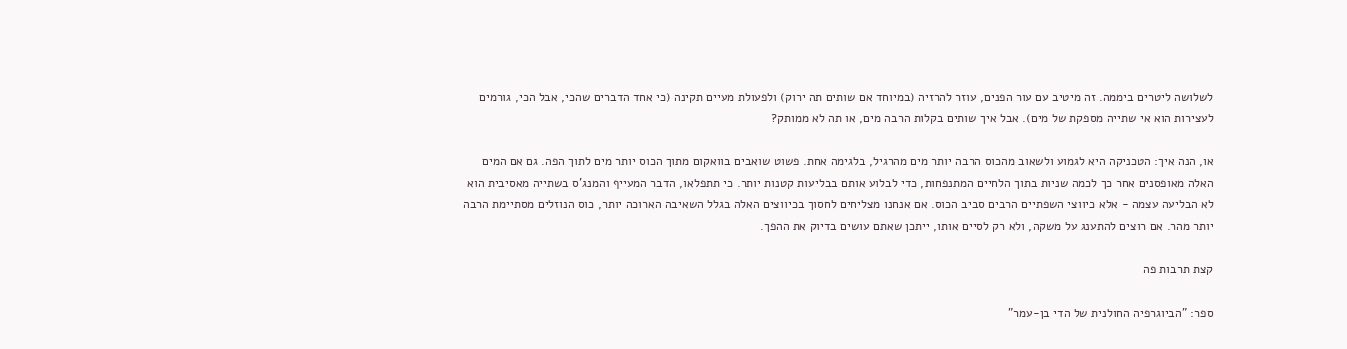לשלושה ליטרים ביממה. זה מיטיב עם עור הפנים, עוזר להרזיה (במיוחד אם שותים תה ירוק) ולפעולת מעיים תקינה (כי אחד הדברים שהכי, אבל הכי, גורמים לעצירות הוא אי שתייה מספקת של מים). אבל איך שותים בקלות הרבה מים, או תה לא ממותק?

או, הנה איך: הטכניקה היא לגמוע ולשאוב מהכוס הרבה יותר מים מהרגיל, בלגימה אחת. פשוט שואבים בוואקום מתוך הכוס יותר מים לתוך הפה. גם אם המים האלה מאופסנים אחר כך לכמה שניות בתוך הלחיים המתנפחות, כדי לבלוע אותם בבליעות קטנות יותר. כי תתפלאו, הדבר המעייף והמנג'ס בשתייה מאסיבית הוא לא הבליעה עצמה - אלא כיווצי השפתיים הרבים סביב הכוס. אם אנחנו מצליחים לחסוך בכיווצים האלה בגלל השאיבה הארוכה יותר, כוס הנוזלים מסתיימת הרבה יותר מהר. אם רוצים להתענג על משקה, ולא רק לסיים אותו, ייתכן שאתם עושים בדיוק את ההפך.

קצת תרבות פה

ספר: "הביוגרפיה החולנית של הדי בן-עמר"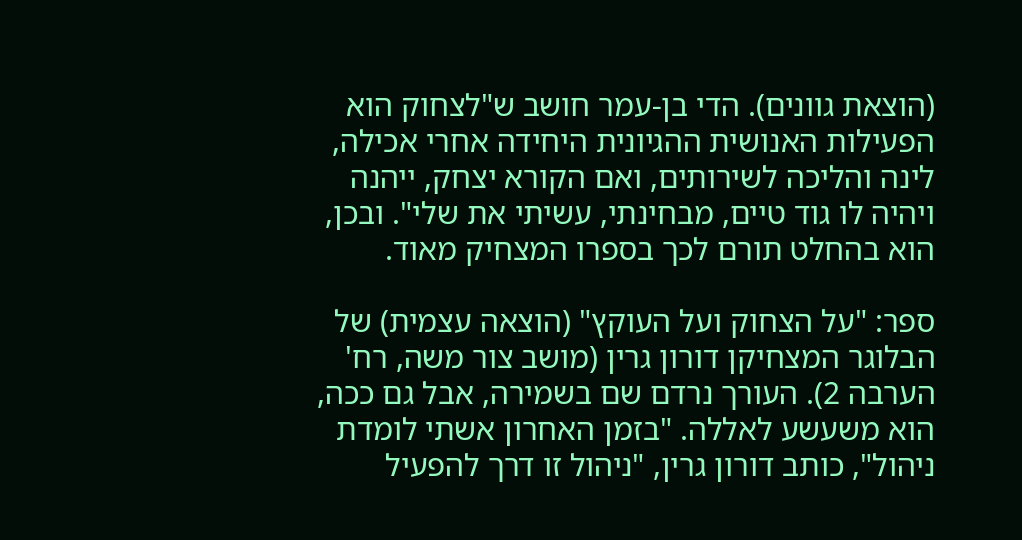(הוצאת גוונים). הדי בן-עמר חושב ש"לצחוק הוא הפעילות האנושית ההגיונית היחידה אחרי אכילה, לינה והליכה לשירותים, ואם הקורא יצחק, ייהנה ויהיה לו גוד טיים, מבחינתי, עשיתי את שלי". ובכן, הוא בהחלט תורם לכך בספרו המצחיק מאוד.

ספר: "על הצחוק ועל העוקץ" (הוצאה עצמית) של הבלוגר המצחיקן דורון גרין (מושב צור משה, רח' הערבה 2). העורך נרדם שם בשמירה, אבל גם ככה, הוא משעשע לאללה. "בזמן האחרון אשתי לומדת ניהול", כותב דורון גרין, "ניהול זו דרך להפעיל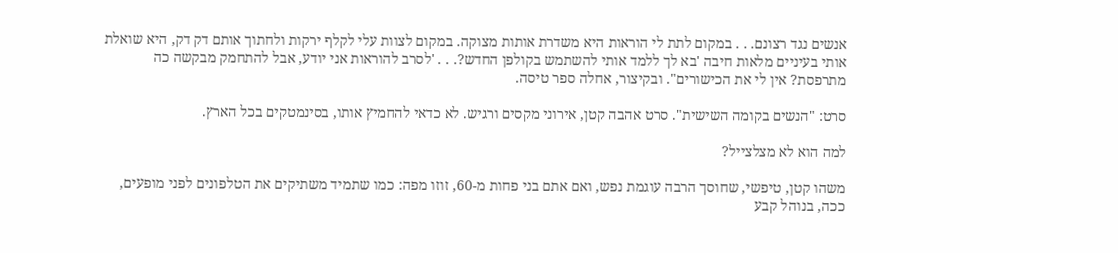אנשים נגד רצונם. . . במקום לתת לי הוראות היא משדרת אותות מצוקה. במקום לצוות עלי לקלף ירקות ולחתוך אותם דק דק, היא שואלת אותי בעיניים מלאות חיבה 'בא לך ללמד אותי להשתמש בקולפן החדש?. . . 'לסרב להוראות אני יודע, אבל להתחמק מבקשה כה מתרפסת? אין לי את הכישורים". ובקיצור, אחלה ספר טיסה.

סרט: "הנשים בקומה השישית". סרט אהבה קטן, אירוני מקסים ורגיש. לא כדאי להחמיץ אותו, בסינמטקים בכל הארץ.

למה הוא לא מצלצייל?

משהו קטן, טיפשי, שחוסך הרבה עוגמת נפש, ואם אתם בני פחות מ-60, זוזו מפה: כמו שתמיד משתיקים את הטלפונים לפני מופעים, ככה, בנוהל קבע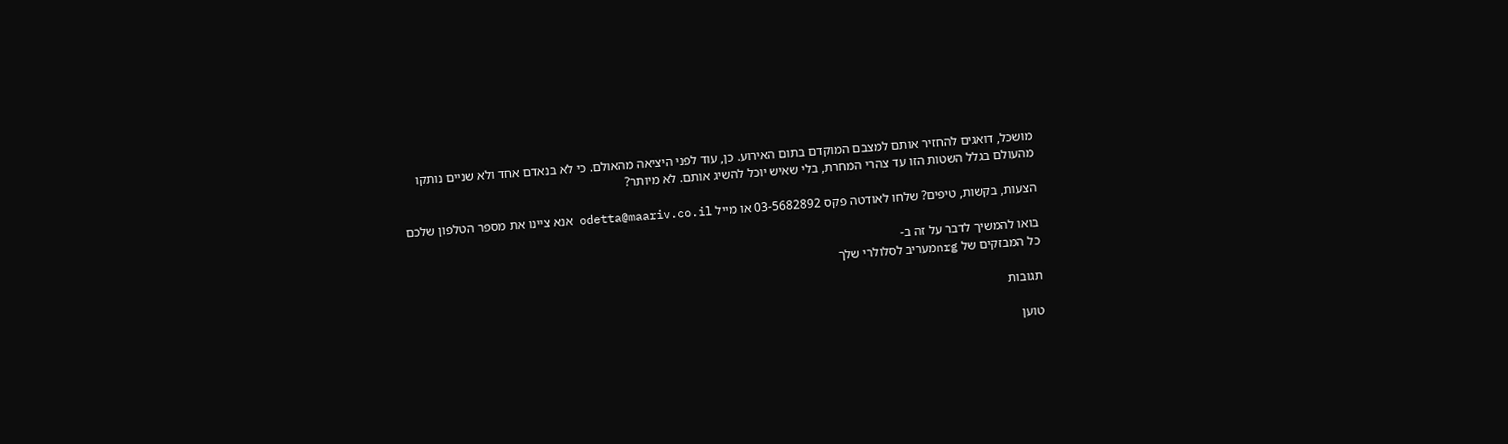מושכל, דואגים להחזיר אותם למצבם המוקדם בתום האירוע. כן, עוד לפני היציאה מהאולם. כי לא בנאדם אחד ולא שניים נותקו מהעולם בגלל השטות הזו עד צהרי המחרת, בלי שאיש יוכל להשיג אותם. לא מיותר?

הצעות, בקשות, טיפים? שלחו לאודטה פקס 03-5682892 או מייל odetta@maariv.co.il אנא ציינו את מספר הטלפון שלכם

בואו להמשיך לדבר על זה ב-
כל המבזקים של nrgמעריב לסלולרי שלך

תגובות

טוען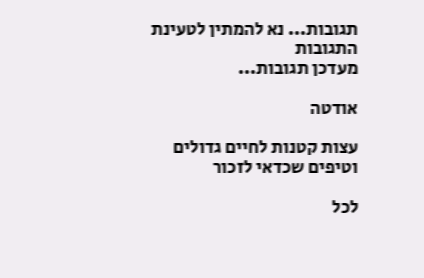תגובות... נא להמתין לטעינת התגובות
מעדכן תגובות...

אודטה

עצות קטנות לחיים גדולים וטיפים שכדאי לזכור

לכל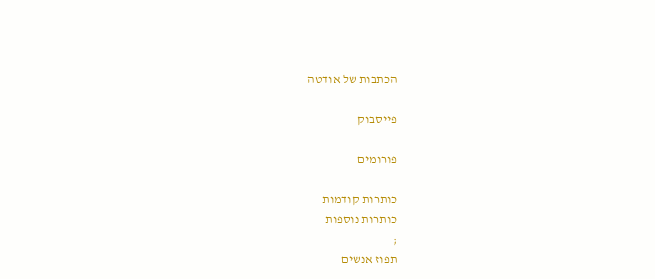הכתבות של אודטה

פייסבוק

פורומים

כותרות קודמות
כותרות נוספות
;
תפוז אנשים